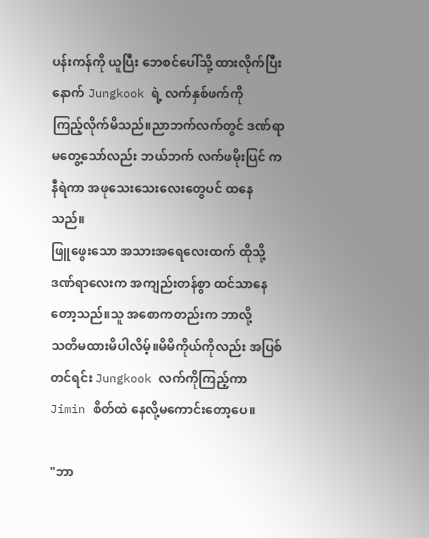ပန်းကန်ကို ယူပြီး ဘေစင်ပေါ်သို့ ထားလိုက်ပြီးနောက် Jungkook ရဲ့ လက်နှစ်ဖက်ကို
ကြည့်လိုက်မိသည်။ညာဘက်လက်တွင် ဒဏ်ရာ
မတွေ့သော်လည်း ဘယ်ဘက် လက်ဖမိုးပြင် က
နီရဲကာ အဖုသေးသေးလေးတွေပင် ထနေသည်။
ဖြူဖွေးသော အသားအရေလေးထက် ထိုသို့
ဒဏ်ရာလေးက အကျည်းတန်စွာ ထင်သာနေတော့သည်။သူ အစောကတည်းက ဘာလို့
သတိမထားမိပါလိမ့်။မိမိကိုယ်ကိုလည်း အပြစ်တင်ရင်း Jungkook လက်ကိုကြည့်ကာ
Jimin စိတ်ထဲ နေလို့မကောင်းတော့ပေ။

"ဘာ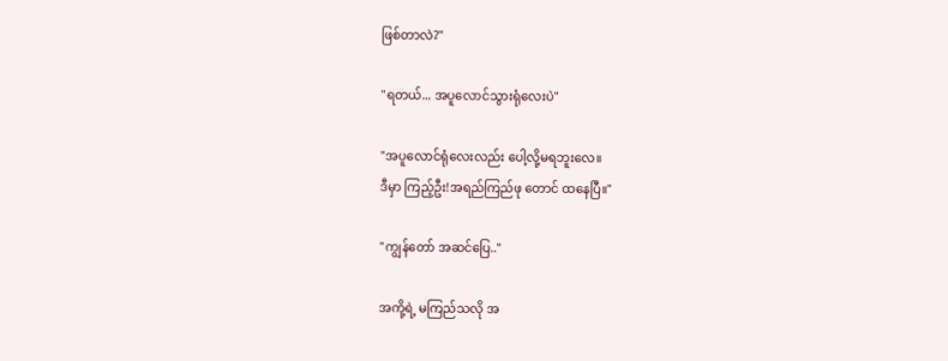ဖြစ်တာလဲ?"

"ရတယ်... အပူလောင်သွားရုံလေးပဲ"

"အပူလောင်ရုံလေးလည်း ပေါ့လို့မရဘူးလေ။
ဒီမှာ ကြည့်ဦး!အရည်ကြည်ဖု တောင် ထနေပြီ။"

"ကျွန်တော် အဆင်ပြေ.."

အကို့ရဲ့ မကြည်သလို အ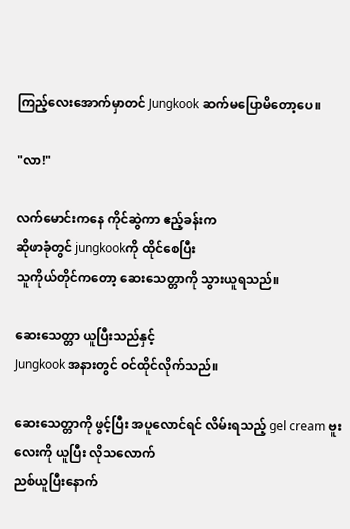ကြည့်လေးအောက်မှာတင် Jungkook ဆက်မပြောမိတော့ပေ။

"လာ!"

လက်မောင်းကနေ ကိုင်ဆွဲကာ ဧည့်ခန်းက
ဆိုဖာခုံတွင် jungkookကို ထိုင်စေပြီး
သူကိုယ်တိုင်ကတော့ ဆေးသေတ္တာကို သွားယူရသည်။

ဆေးသေတ္တာ ယူပြီးသည်နှင့်
Jungkook အနားတွင် ဝင်ထိုင်လိုက်သည်။

ဆေးသေတ္တာကို ဖွင့်ပြီး အပူလောင်ရင် လိမ်းရသည့် gel cream ဗူးလေးကို ယူပြီး လိုသလောက်
ညစ်ယူပြီးနောက်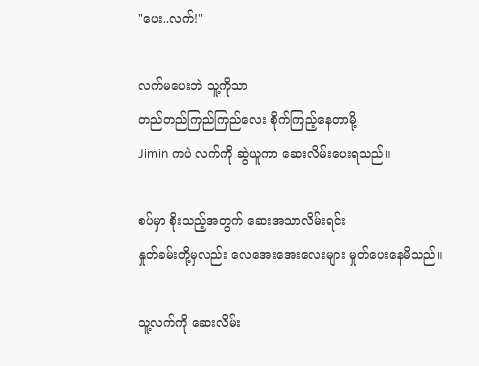"ပေး..လက်!"

လက်မပေးဘဲ သူ့ကိုသာ
တည်တည်ကြည်ကြည်လေး စိုက်ကြည့်နေတာမို့
Jimin ကပဲ လက်ကို ဆွဲယူကာ ဆေးလိမ်းပေးရသည်။

စပ်မှာ စိုးသည့်အတွက် ဆေးအသာလိမ်းရင်း
နှုတ်ခမ်းတို့မှလည်း လေအေးအေးလေးများ မှုတ်ပေးနေမိသည်။

သူ့လက်ကို ဆေးလိမ်း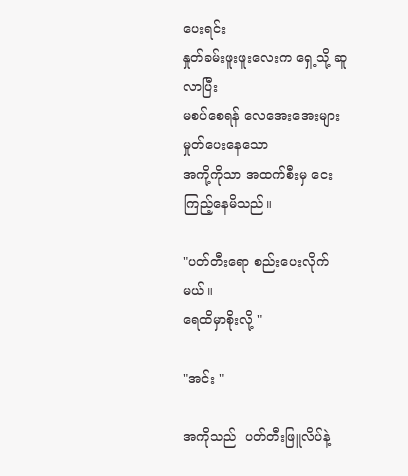ပေးရင်း
နှုတ်ခမ်းဖူးဖူးလေးက ရှေ့သို့ ဆူလာပြီး
မစပ်စေရန် လေအေးအေးများ မှုတ်ပေးနေသော
အကို့ကိုသာ အထက်စီးမှ ငေးကြည့်နေမိသည်။

"ပတ်တီးရော စည်းပေးလိုက်မယ်။
ရေထိမှာစိုးလို့ "

"အင်း "

အကိုသည်  ပတ်တီးဖြူလိပ်နဲ့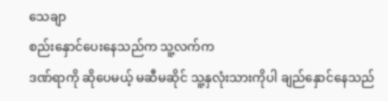သေချာ
စည်းနှောင်ပေးနေသည်က သူ့လက်က
ဒဏ်ရာကို ဆိုပေမယ့် မဆီမဆိုင် သူ့နှလုံးသားကိုပါ ချည်နှောင်နေသည်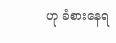ဟု ခံစားနေရ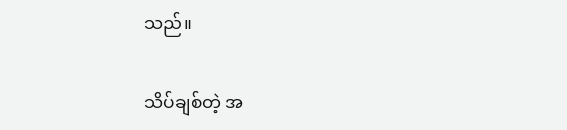သည်။

သိပ်ချစ်တဲ့ အ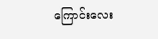ကြောင်းလေး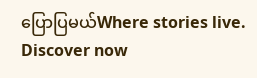ပြောပြမယ်Where stories live. Discover now